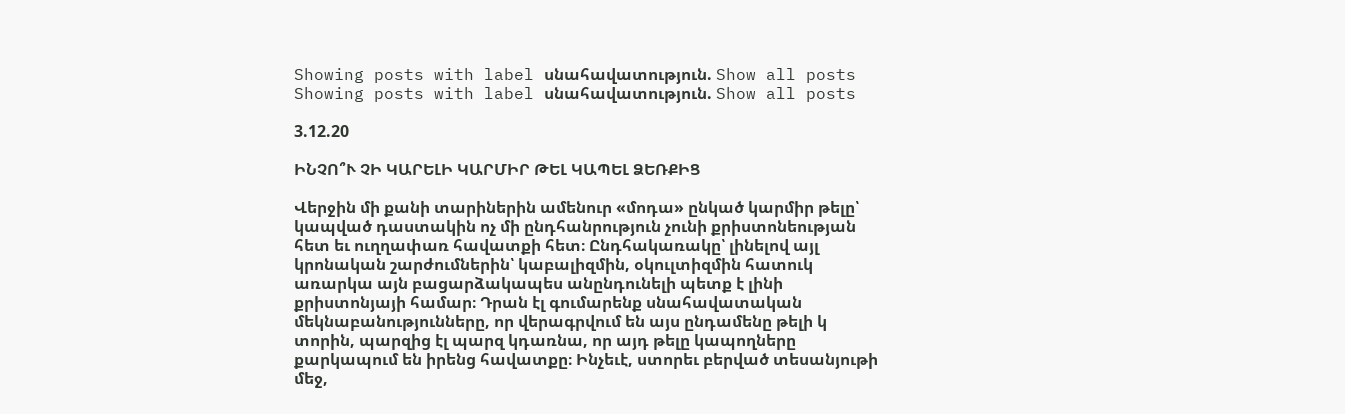Showing posts with label սնահավատություն. Show all posts
Showing posts with label սնահավատություն. Show all posts

3.12.20

ԻՆՉՈ՞Ւ ՉԻ ԿԱՐԵԼԻ ԿԱՐՄԻՐ ԹԵԼ ԿԱՊԵԼ ՁԵՌՔԻՑ

Վերջին մի քանի տարիներին ամենուր «մոդա» ընկած կարմիր թելը՝ կապված դաստակին ոչ մի ընդհանրություն չունի քրիստոնեության հետ եւ ուղղափառ հավատքի հետ։ Ընդհակառակը՝ լինելով այլ կրոնական շարժումներին՝ կաբալիզմին, օկուլտիզմին հատուկ առարկա այն բացարձակապես անընդունելի պետք է լինի քրիստոնյայի համար։ Դրան էլ գումարենք սնահավատական մեկնաբանությունները, որ վերագրվում են այս ընդամենը թելի կ
տորին, պարզից էլ պարզ կդառնա, որ այդ թելը կապողները քարկապում են իրենց հավատքը։ Ինչեւէ, ստորեւ բերված տեսանյութի մեջ,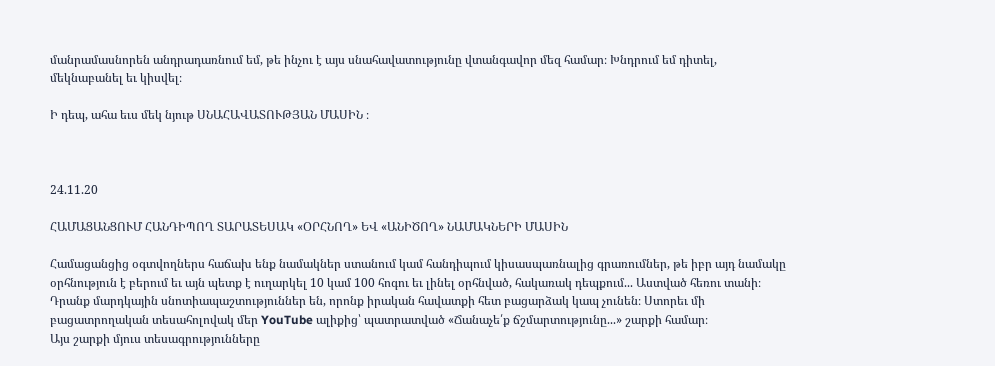մանրամասնորեն անդրադառնում եմ, թե ինչու է այս սնահավատությունը վտանգավոր մեզ համար։ Խնդրում եմ դիտել, մեկնաբանել եւ կիսվել։

Ի դեպ, ահա եւս մեկ նյութ ՍՆԱՀԱՎԱՏՈՒԹՅԱՆ ՄԱՍԻՆ ։



24.11.20

ՀԱՄԱՑԱՆՑՈՒՄ ՀԱՆԴԻՊՈՂ ՏԱՐԱՏԵՍԱԿ «ՕՐՀՆՈՂ» ԵՎ «ԱՆԻԾՈՂ» ՆԱՄԱԿՆԵՐԻ ՄԱՍԻՆ

Համացանցից օգտվողներս հաճախ ենք նամակներ ստանում կամ հանդիպում կիսասպառնալից գրառումներ, թե իբր այդ նամակը օրհնություն է բերում եւ այն պետք է ուղարկել 10 կամ 100 հոգու եւ լինել օրհնված, հակառակ դեպքում... Աստված հեռու տանի։ Դրանք մարդկային սնոտիապաշտություններ են, որոնք իրական հավատքի հետ բացարձակ կապ չունեն։ Ստորեւ մի բացատրողական տեսահոլովակ մեր YouTube ալիքից՝ պատրատված «Ճանաչե՛ք ճշմարտությունը...» շարքի համար։
Այս շարքի մյուս տեսագրությունները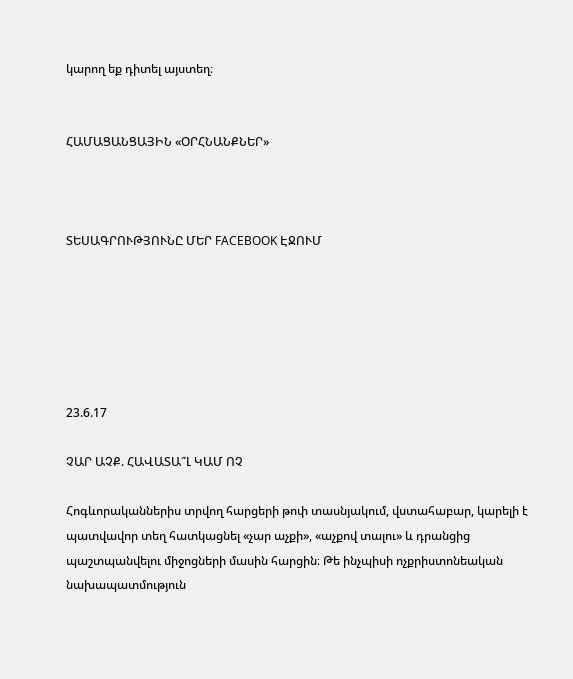կարող եք դիտել այստեղ։


ՀԱՄԱՑԱՆՑԱՅԻՆ «ՕՐՀՆԱՆՔՆԵՐ»



ՏԵՍԱԳՐՈՒԹՅՈՒՆԸ ՄԵՐ FACEBOOK ԷՋՈՒՄ






23.6.17

ՉԱՐ ԱՉՔ. ՀԱՎԱՏԱ՞Լ ԿԱՄ ՈՉ

Հոգևորականներիս տրվող հարցերի թոփ տասնյակում, վստահաբար, կարելի է պատվավոր տեղ հատկացնել «չար աչքի», «աչքով տալու» և դրանցից պաշտպանվելու միջոցների մասին հարցին։ Թե ինչպիսի ոչքրիստոնեական նախապատմություն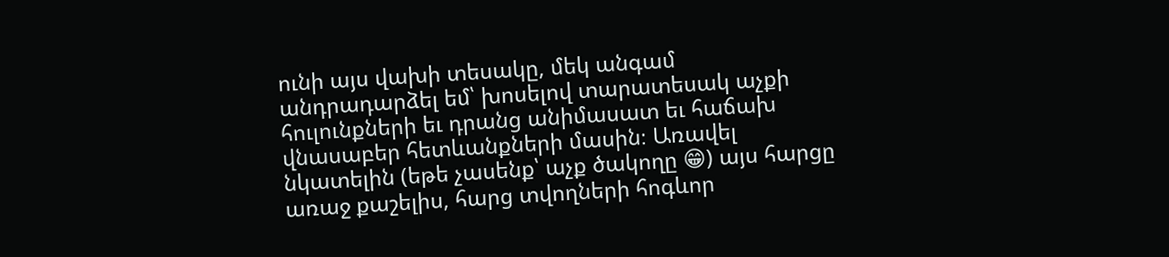ունի այս վախի տեսակը, մեկ անգամ անդրադարձել եմ՝ խոսելով տարատեսակ աչքի հուլունքների եւ դրանց անիմասատ եւ հաճախ վնասաբեր հետևանքների մասին։ Առավել նկատելին (եթե չասենք՝ աչք ծակողը 😁) այս հարցը առաջ քաշելիս, հարց տվողների հոգևոր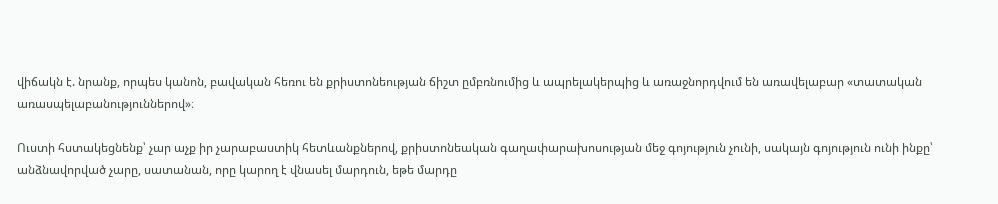վիճակն է. նրանք, որպես կանոն, բավական հեռու են քրիստոնեության ճիշտ ըմբռնումից և ապրելակերպից և առաջնորդվում են առավելաբար «տատական առասպելաբանություններով»։

Ուստի հստակեցնենք՝ չար աչք իր չարաբաստիկ հետևանքներով, քրիստոնեական գաղափարախոսության մեջ գոյություն չունի, սակայն գոյություն ունի ինքը՝ անձնավորված չարը, սատանան, որը կարող է վնասել մարդուն, եթե մարդը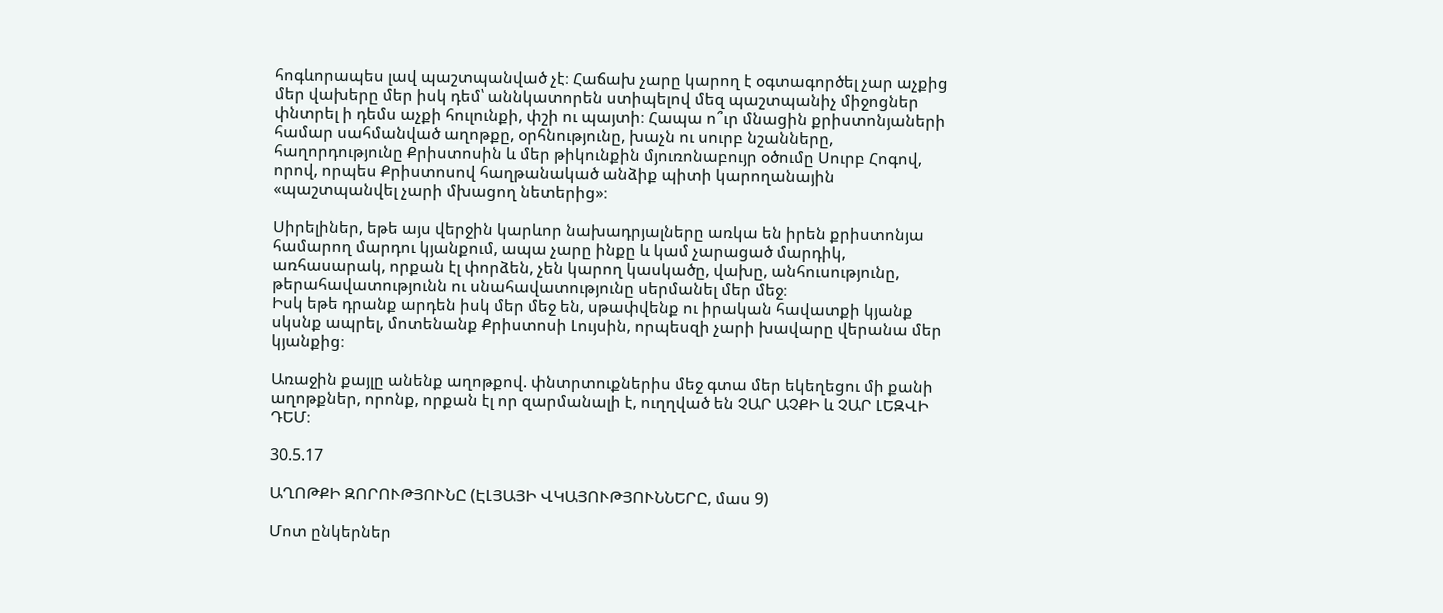հոգևորապես լավ պաշտպանված չէ։ Հաճախ չարը կարող է օգտագործել չար աչքից մեր վախերը մեր իսկ դեմ՝ աննկատորեն ստիպելով մեզ պաշտպանիչ միջոցներ փնտրել ի դեմս աչքի հուլունքի, փշի ու պայտի։ Հապա ո՞ւր մնացին քրիստոնյաների համար սահմանված աղոթքը, օրհնությունը, խաչն ու սուրբ նշանները, հաղորդությունը Քրիստոսին և մեր թիկունքին մյուռոնաբույր օծումը Սուրբ Հոգով, որով, որպես Քրիստոսով հաղթանակած անձիք պիտի կարողանային «պաշտպանվել չարի մխացող նետերից»։

Սիրելիներ, եթե այս վերջին կարևոր նախադրյալները առկա են իրեն քրիստոնյա համարող մարդու կյանքում, ապա չարը ինքը և կամ չարացած մարդիկ, առհասարակ, որքան էլ փորձեն, չեն կարող կասկածը, վախը, անհուսությունը, թերահավատությունն ու սնահավատությունը սերմանել մեր մեջ։
Իսկ եթե դրանք արդեն իսկ մեր մեջ են, սթափվենք ու իրական հավատքի կյանք սկսնք ապրել, մոտենանք Քրիստոսի Լույսին, որպեսզի չարի խավարը վերանա մեր կյանքից։

Առաջին քայլը անենք աղոթքով. փնտրտուքներիս մեջ գտա մեր եկեղեցու մի քանի աղոթքներ, որոնք, որքան էլ որ զարմանալի է, ուղղված են ՉԱՐ ԱՉՔԻ և ՉԱՐ ԼԵԶՎԻ ԴԵՄ։

30.5.17

ԱՂՈԹՔԻ ԶՈՐՈՒԹՅՈՒՆԸ (ԷԼՅԱՅԻ ՎԿԱՅՈՒԹՅՈՒՆՆԵՐԸ, մաս 9)

Մոտ ընկերներ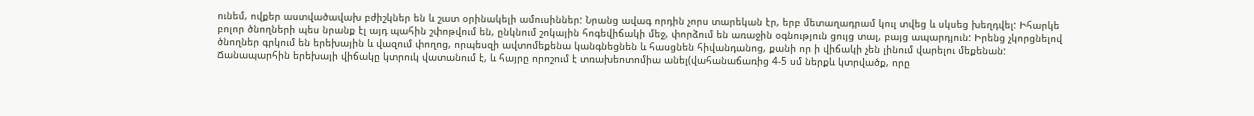ունեմ, ովքեր աստվածավախ բժիշկներ են և շատ օրինակելի ամուսիններ: Նրանց ավագ որդին չորս տարեկան էր, երբ մետաղադրամ կուլ տվեց և սկսեց խեղդվել: Իհարկե բոլոր ծնողների պես նրանք էլ այդ պահին շփոթվում են, ընկնում շոկային հոգեվիճակի մեջ, փորձում են առաջին օգնություն ցույց տալ, բայց ապարդյուն: Իրենց չկորցնելով ծնողներ գրկում են երեխային և վազում փողոց, որպեսզի ավտոմեքենա կանգնեցնեն և հասցնեն հիվանդանոց, քանի որ ի վիճակի չեն լինում վարելու մեքենան: Ճանապարհին երեխայի վիճակը կտրուկ վատանում է, և հայրը որոշում է տռախեոտոմիա անել(վահանաճառից 4-5 սմ ներքև կտրվածք, որը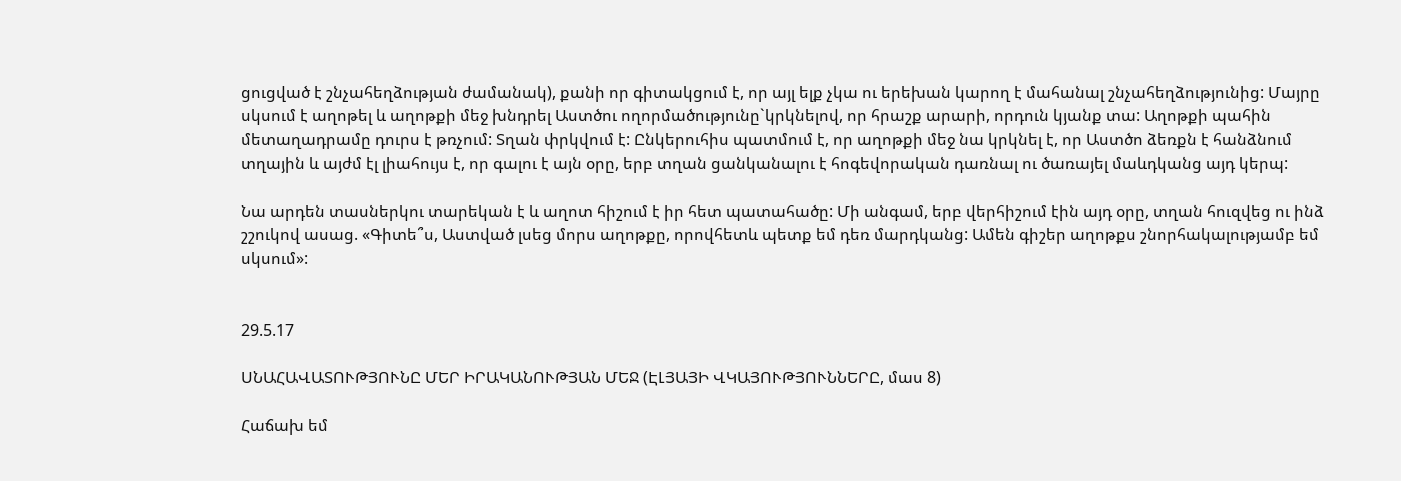ցուցված է շնչահեղձության ժամանակ), քանի որ գիտակցում է, որ այլ ելք չկա ու երեխան կարող է մահանալ շնչահեղձությունից: Մայրը սկսում է աղոթել և աղոթքի մեջ խնդրել Աստծու ողորմածությունը`կրկնելով, որ հրաշք արարի, որդուն կյանք տա: Աղոթքի պահին մետաղադրամը դուրս է թռչում: Տղան փրկվում է: Ընկերուհիս պատմում է, որ աղոթքի մեջ նա կրկնել է, որ Աստծո ձեռքն է հանձնում տղային և այժմ էլ լիահույս է, որ գալու է այն օրը, երբ տղան ցանկանալու է հոգեվորական դառնալ ու ծառայել մաևդկանց այդ կերպ:

Նա արդեն տասներկու տարեկան է և աղոտ հիշում է իր հետ պատահածը: Մի անգամ, երբ վերհիշում էին այդ օրը, տղան հուզվեց ու ինձ շշուկով ասաց. «Գիտե՞ս, Աստված լսեց մորս աղոթքը, որովհետև պետք եմ դեռ մարդկանց: Ամեն գիշեր աղոթքս շնորհակալությամբ եմ սկսում»:


29.5.17

ՍՆԱՀԱՎԱՏՈՒԹՅՈՒՆԸ ՄԵՐ ԻՐԱԿԱՆՈՒԹՅԱՆ ՄԵՋ (ԷԼՅԱՅԻ ՎԿԱՅՈՒԹՅՈՒՆՆԵՐԸ, մաս 8)

Հաճախ եմ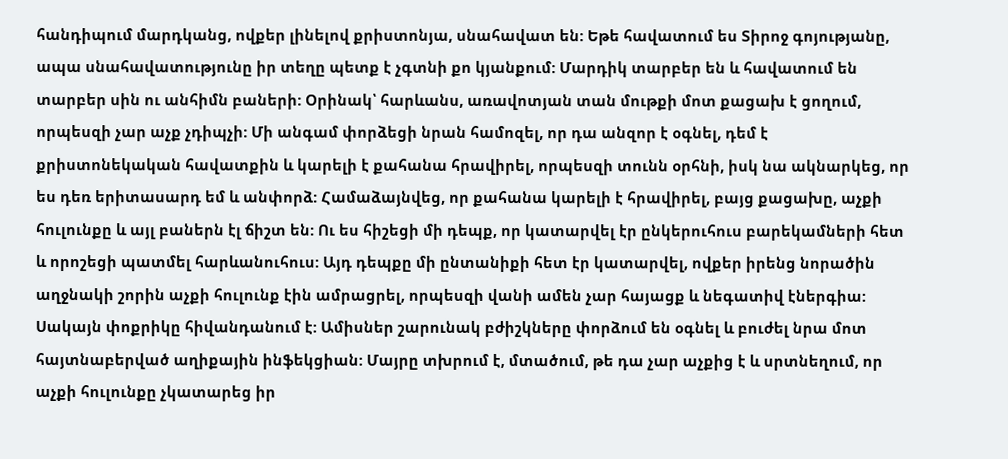հանդիպում մարդկանց, ովքեր լինելով քրիստոնյա, սնահավատ են: Եթե հավատում ես Տիրոջ գոյությանը, ապա սնահավատությունը իր տեղը պետք է չգտնի քո կյանքում: Մարդիկ տարբեր են և հավատում են տարբեր սին ու անհիմն բաների: Օրինակ՝ հարևանս, առավոտյան տան մութքի մոտ քացախ է ցողում, որպեսզի չար աչք չդիպչի: Մի անգամ փորձեցի նրան համոզել, որ դա անզոր է օգնել, դեմ է քրիստոնեկական հավատքին և կարելի է քահանա հրավիրել, որպեսզի տունն օրհնի, իսկ նա ակնարկեց, որ ես դեռ երիտասարդ եմ և անփորձ: Համաձայնվեց, որ քահանա կարելի է հրավիրել, բայց քացախը, աչքի հուլունքը և այլ բաներն էլ ճիշտ են: Ու ես հիշեցի մի դեպք, որ կատարվել էր ընկերուհուս բարեկամների հետ և որոշեցի պատմել հարևանուհուս: Այդ դեպքը մի ընտանիքի հետ էր կատարվել, ովքեր իրենց նորածին աղջնակի շորին աչքի հուլունք էին ամրացրել, որպեսզի վանի ամեն չար հայացք և նեգատիվ էներգիա: Սակայն փոքրիկը հիվանդանում է: Ամիսներ շարունակ բժիշկները փորձում են օգնել և բուժել նրա մոտ հայտնաբերված աղիքային ինֆեկցիան: Մայրը տխրում է, մտածում, թե դա չար աչքից է և սրտնեղում, որ աչքի հուլունքը չկատարեց իր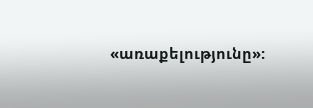«առաքելությունը»: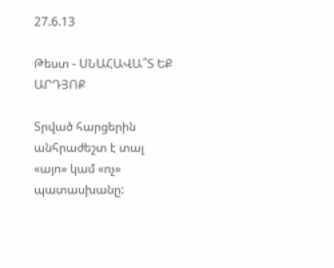27.6.13

Թեստ - ՍՆԱՀԱՎԱ՞Տ ԵՔ ԱՐԴՅՈՔ

Տրված հարցերին անհրաժեշտ է տալ «այո» կամ «ոչ» պատասխանը: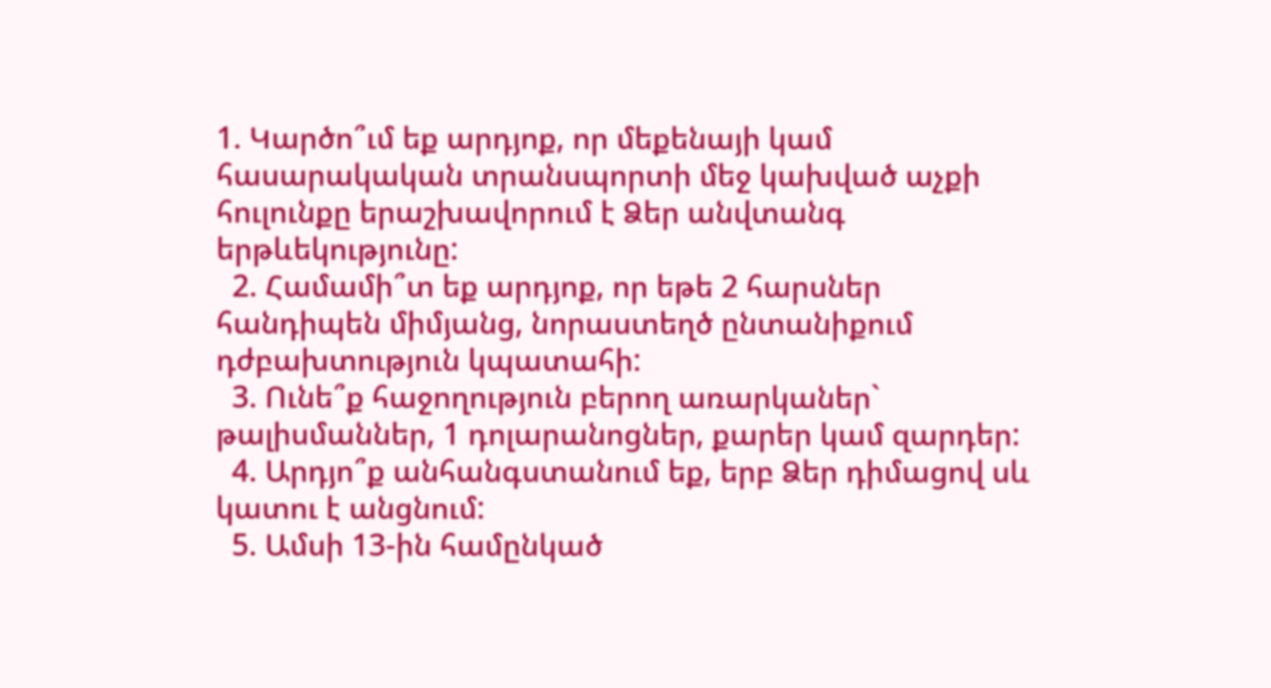1. Կարծո՞ւմ եք արդյոք, որ մեքենայի կամ հասարակական տրանսպորտի մեջ կախված աչքի հուլունքը երաշխավորում է Ձեր անվտանգ երթևեկությունը:
  2. Համամի՞տ եք արդյոք, որ եթե 2 հարսներ հանդիպեն միմյանց, նորաստեղծ ընտանիքում դժբախտություն կպատահի:
  3. Ունե՞ք հաջողություն բերող առարկաներ` թալիսմաններ, 1 դոլարանոցներ, քարեր կամ զարդեր:
  4. Արդյո՞ք անհանգստանում եք, երբ Ձեր դիմացով սև կատու է անցնում:
  5. Ամսի 13-ին համընկած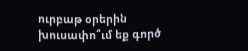ուրբաթ օրերին խուսափո՞ւմ եք գործ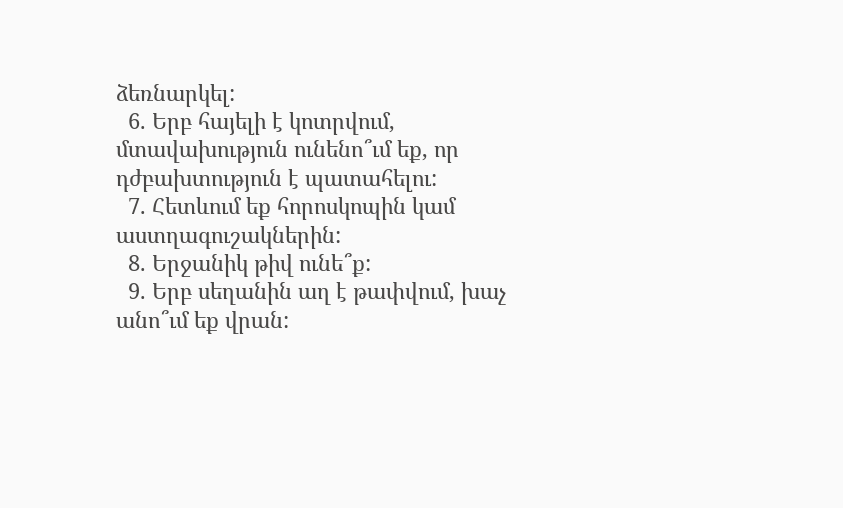ձեռնարկել:
  6. Երբ հայելի է կոտրվում, մտավախություն ունենո՞ւմ եք, որ դժբախտություն է պատահելու:
  7. Հետևում եք հորոսկոպին կամ աստղագուշակներին:
  8. Երջանիկ թիվ ունե՞ք:
  9. Երբ սեղանին աղ է թափվում, խաչ անո՞ւմ եք վրան: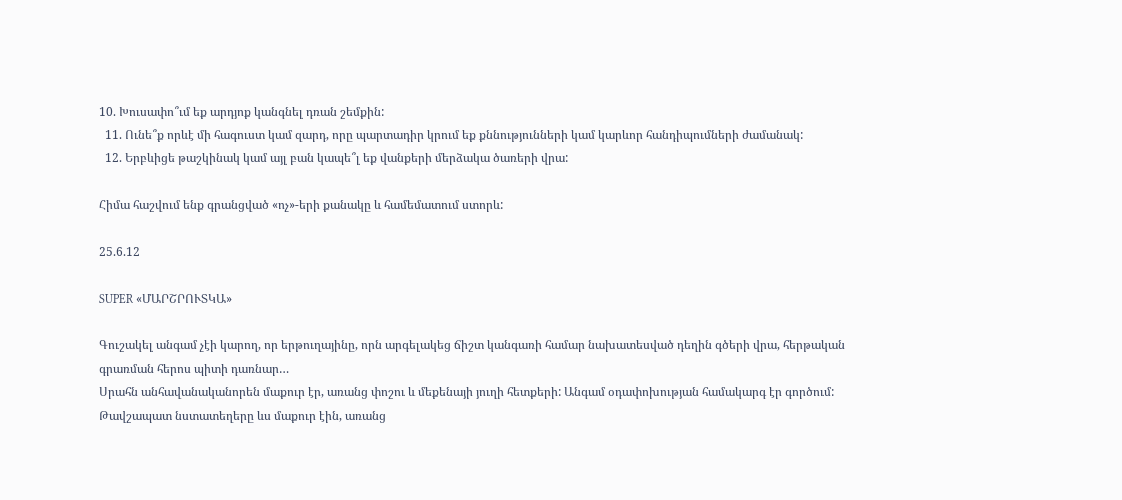10. Խուսափո՞ւմ եք արդյոք կանգնել դռան շեմքին:
  11. Ունե՞ք որևէ մի հագուստ կամ զարդ, որը պարտադիր կրում եք քննությունների կամ կարևոր հանդիպումների ժամանակ:
  12. Երբևիցե թաշկինակ կամ այլ բան կապե՞լ եք վանքերի մերձակա ծառերի վրա:

Հիմա հաշվում ենք գրանցված «ոչ»-երի քանակը և համեմատում ստորև:

25.6.12

SUPER «ՄԱՐՇՐՈՒՏԿԱ»

Գուշակել անգամ չէի կարող, որ երթուղայինը, որն արգելակեց ճիշտ կանգառի համար նախատեսված դեղին գծերի վրա, հերթական գրառման հերոս պիտի դառնար…
Սրահն անհավանականորեն մաքուր էր, առանց փոշու և մեքենայի յուղի հետքերի: Անգամ օդափոխության համակարգ էր գործում: Թավշապատ նստատեղերը ևս մաքուր էին, առանց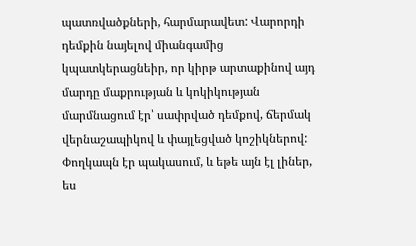պատռվածքների, հարմարավետ: Վարորդի դեմքին նայելով միանգամից կպատկերացնեիր, որ կիրթ արտաքինով այդ մարդը մաքրության և կոկիկության մարմնացում էր՝ սափրված դեմքով, ճերմակ վերնաշապիկով և փայլեցված կոշիկներով: Փողկապն էր պակասում, և եթե այն էլ լիներ, ես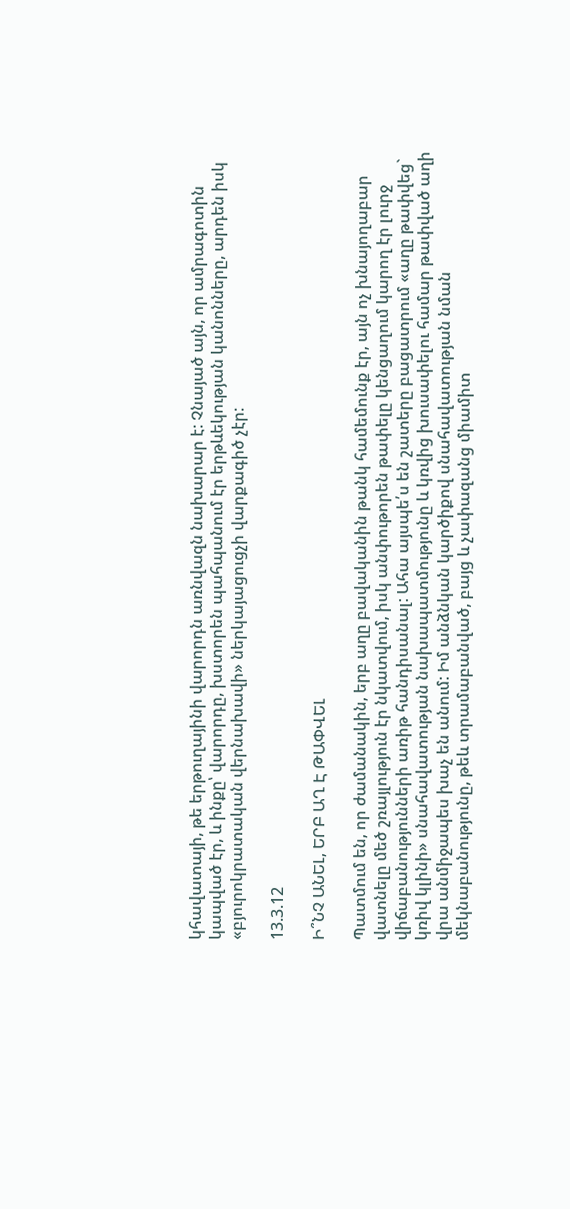կհավատայի, թե երթուղայինի վարորդն առնվազն նախարար է: Չնայած այն, որ ամրագոտին կապված էր, և ինքը՝ վարորդը, խստորեն պահպանում էր երթևեկության կանոնները, արդեն իսկ «բյուրոկրատական վերնախավի» ներկայացուցչի վարքագիծ չէր:

13.3.12

Ի՞ՆՉ ԱՆԵԼ, ԵՐԲ ԱՂ Է ԹԱՓՎԵԼ

Պատմում են, որ ժամանակին, երբ աղը բավականին թանկ համեմունք էր, այն ոչ խնայողաբար վատնելը մեծ շռայլություն էր նկատվում, իսկ անփութորեն թափելը կենցաղում կարող էր լուրջ վիճաբանությունների առիթ հանդիսանալ: Ահա այսպե՛ս են շատերը բացատրում «աղը թափվեց` կռիվ կլինի» սնահավատության նախապատմությունը և կռվից խուսափելու համար թափված աղի վրա անմիջապես խաչ են անում: Իմ անձնկան կարծիքով սնահավատության նման մեկնաբանությունը, թեև տրամաբանված, բայց և չափազանց միամիտ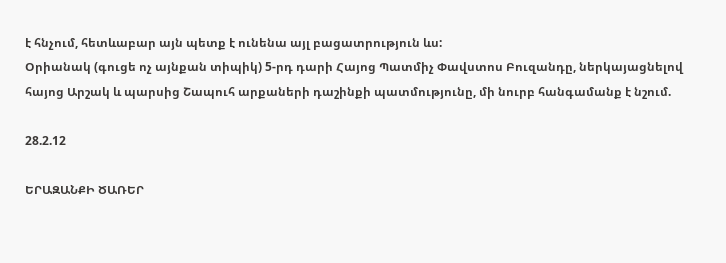է հնչում, հետևաբար այն պետք է ունենա այլ բացատրություն ևս:
Օրիանակ (գուցե ոչ այնքան տիպիկ) 5-րդ դարի Հայոց Պատմիչ Փավստոս Բուզանդը, ներկայացնելով հայոց Արշակ և պարսից Շապուհ արքաների դաշինքի պատմությունը, մի նուրբ հանգամանք է նշում.

28.2.12

ԵՐԱԶԱՆՔԻ ԾԱՌԵՐ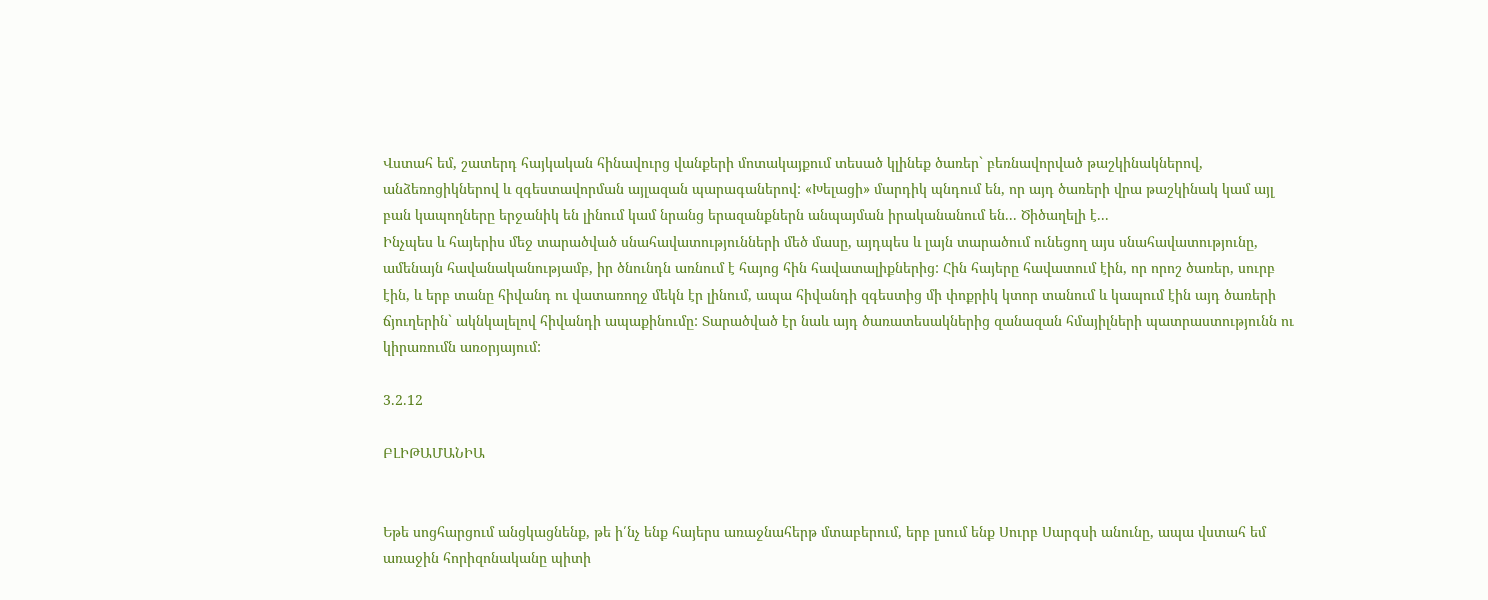Վստահ եմ, շատերդ հայկական հինավուրց վանքերի մոտակայքում տեսած կլինեք ծառեր` բեռնավորված թաշկինակներով, անձեռոցիկներով և զգեստավորման այլազան պարագաներով: «Խելացի» մարդիկ պնդում են, որ այդ ծառերի վրա թաշկինակ կամ այլ բան կապողները երջանիկ են լինում կամ նրանց երազանքներն անպայման իրականանում են... Ծիծաղելի է...
Ինչպես և հայերիս մեջ տարածված սնահավատությունների մեծ մասը, այդպես և լայն տարածում ունեցող այս սնահավատությունը, ամենայն հավանականությամբ, իր ծնունդն առնում է հայոց հին հավատալիքներից: Հին հայերը հավատում էին, որ որոշ ծառեր, սուրբ էին, և երբ տանը հիվանդ ու վատառողջ մեկն էր լինում, ապա հիվանդի զգեստից մի փոքրիկ կտոր տանում և կապում էին այդ ծառերի ճյուղերին` ակնկալելով հիվանդի ապաքինումը: Տարածված էր նաև այդ ծառատեսակներից զանազան հմայիլների պատրաստությունն ու կիրառումն առօրյայում:

3.2.12

ԲԼԻԹԱՄԱՆԻԱ


Եթե սոցհարցում անցկացնենք, թե ի՛նչ ենք հայերս առաջնահերթ մտաբերում, երբ լսում ենք Սուրբ Սարգսի անունը, ապա վստահ եմ առաջին հորիզոնականը պիտի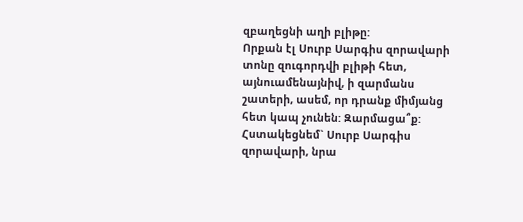զբաղեցնի աղի բլիթը:
Որքան էլ Սուրբ Սարգիս զորավարի տոնը զուգորդվի բլիթի հետ, այնուամենայնիվ, ի զարմանս շատերի, ասեմ, որ դրանք միմյանց հետ կապ չունեն: Զարմացա՞ք: Հստակեցնեմ` Սուրբ Սարգիս զորավարի, նրա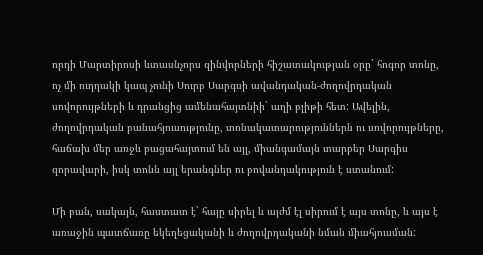որդի Մարտիրոսի ևտասնչորս զինվորների հիշատակության օրը` հոգոր տոնը, ոչ մի ուղղակի կապ չունի Սուրբ Սարգսի ավանդական-ժողովրդական սովորույթների և դրանցից ամենահայտնիի` աղի բլիթի հետ: Ավելին, ժողովրդական բանահյուսությունը, տոնակատարություններն ու սովորույթները, հաճախ մեր առջև բացահայտում են այլ, միանգամայն տարբեր Սարգիս զորավարի, իսկ տոնն այլ երանգներ ու բովանդակություն է ստանում:

Մի բան, սակայն, հաստատ է` հայը սիրել և այժմ էլ սիրում է այս տոնը, և այս է առաջին պատճառը եկեղեցականի և ժողովրդականի նման միահյուսման: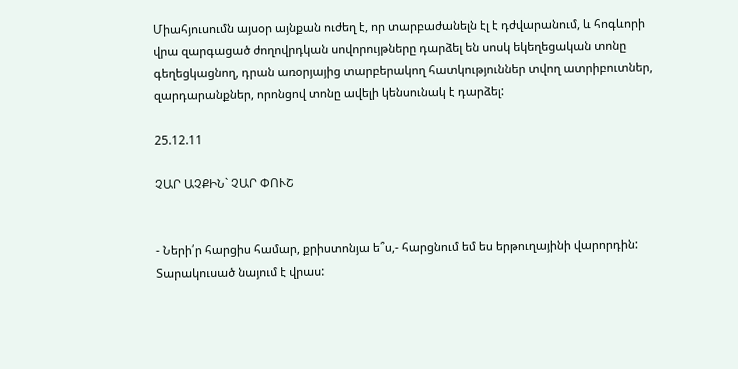Միահյուսումն այսօր այնքան ուժեղ է, որ տարբաժանելն էլ է դժվարանում, և հոգևորի վրա զարգացած ժողովրդկան սովորույթները դարձել են սոսկ եկեղեցական տոնը գեղեցկացնող, դրան առօրյայից տարբերակող հատկություններ տվող ատրիբուտներ, զարդարանքներ, որոնցով տոնը ավելի կենսունակ է դարձել:

25.12.11

ՉԱՐ ԱՉՔԻՆ` ՉԱՐ ՓՈՒՇ


- Ների՛ր հարցիս համար, քրիստոնյա ե՞ս,- հարցնում եմ ես երթուղայինի վարորդին:
Տարակուսած նայում է վրաս: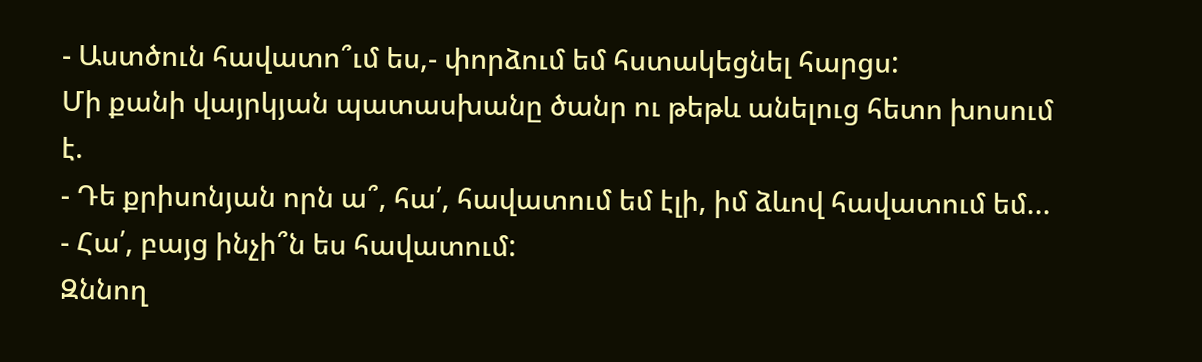- Աստծուն հավատո՞ւմ ես,- փորձում եմ հստակեցնել հարցս:
Մի քանի վայրկյան պատասխանը ծանր ու թեթև անելուց հետո խոսում է.
- Դե քրիսոնյան որն ա՞, հա՛, հավատում եմ էլի, իմ ձևով հավատում եմ...
- Հա՛, բայց ինչի՞ն ես հավատում:
Զննող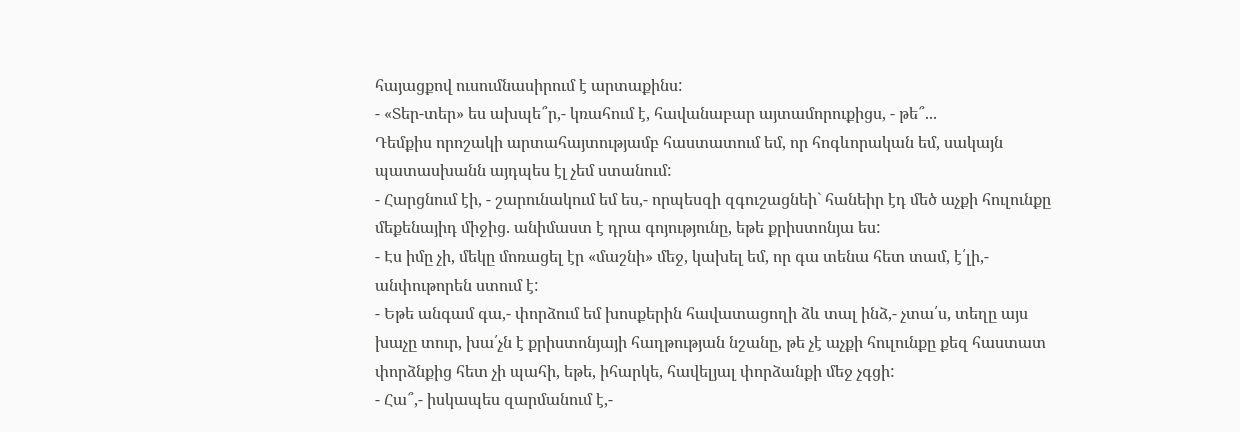հայացքով ուսումնասիրում է արտաքինս:
- «Տեր-տեր» ես ախպե՞ր,- կռահում է, հավանաբար այտամորուքիցս, - թե՞...
Դեմքիս որոշակի արտահայտությամբ հաստատում եմ, որ հոգևորական եմ, սակայն պատասխանն այդպես էլ չեմ ստանում:
- Հարցնում էի, - շարունակում եմ ես,- որպեսզի զգուշացնեի` հանեիր էդ մեծ աչքի հուլունքը մեքենայիդ միջից. անիմաստ է դրա գոյությունը, եթե քրիստոնյա ես:
- Էս իմը չի, մեկը մոռացել էր «մաշնի» մեջ, կախել եմ, որ գա տենա հետ տամ, է՛լի,- անփութորեն ստում է:
- Եթե անգամ գա,- փորձում եմ խոսքերին հավատացողի ձև տալ ինձ,- չտա՛ս, տեղը այս խաչը տուր, խա՛չն է քրիստոնյայի հաղթության նշանը, թե չէ աչքի հուլունքը քեզ հաստատ փորձնքից հետ չի պահի, եթե, իհարկե, հավելյալ փորձանքի մեջ չգցի:
- Հա՞,- իսկապես զարմանում է,-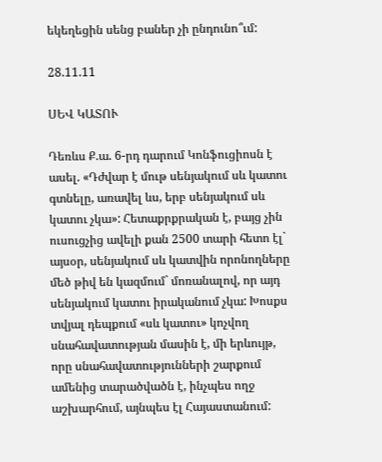եկեղեցին սենց բաներ չի ընդունո՞ւմ:

28.11.11

ՍԵՎ ԿԱՏՈՒ

Դեռևս Ք.ա. 6-րդ դարում Կոնֆուցիոսն է ասել. «Դժվար է մութ սենյակում սև կատու գտնելը, առավել ևս, երբ սենյակում սև կատու չկա»: Հետաքրքրական է, բայց չին ուսուցչից ավելի քան 2500 տարի հետո էլ` այսօր, սենյակում սև կատվին որոնողները մեծ թիվ են կազմում` մոռանալով, որ այդ սենյակում կատու իրականում չկա: Խոսքս տվյալ դեպքում «սև կատու» կոչվող սնահավատության մասին է, մի երևույթ, որը սնահավատությունների շարքում ամենից տարածվածն է, ինչպես ողջ աշխարհում, այնպես էլ Հայաստանում: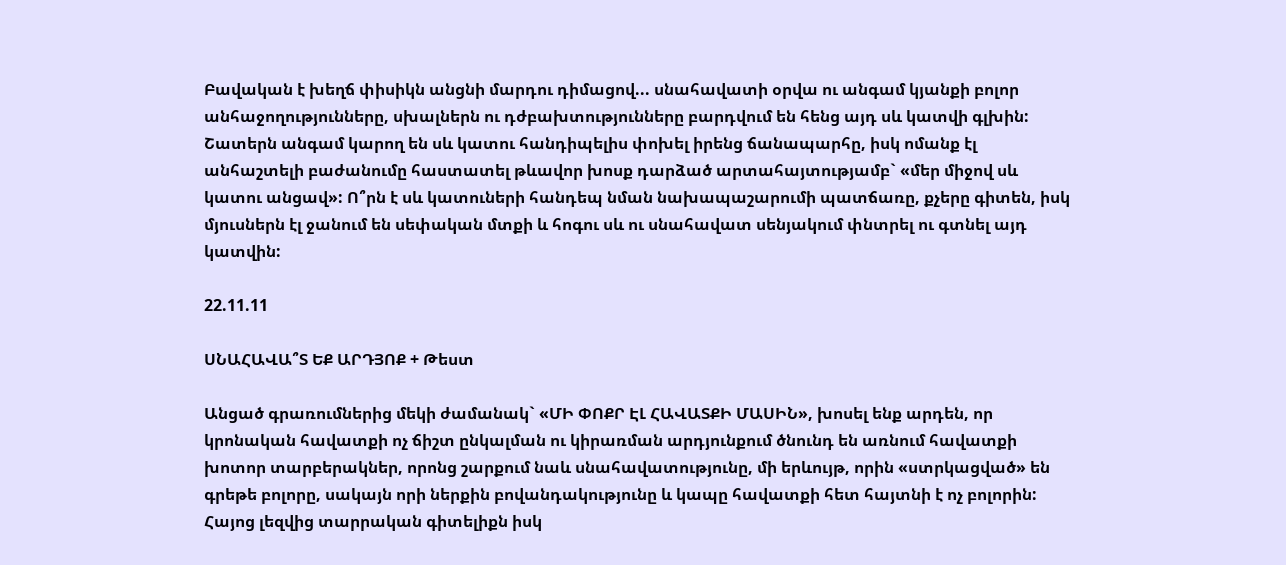Բավական է խեղճ փիսիկն անցնի մարդու դիմացով... սնահավատի օրվա ու անգամ կյանքի բոլոր անհաջողությունները, սխալներն ու դժբախտությունները բարդվում են հենց այդ սև կատվի գլխին: Շատերն անգամ կարող են սև կատու հանդիպելիս փոխել իրենց ճանապարհը, իսկ ոմանք էլ անհաշտելի բաժանումը հաստատել թևավոր խոսք դարձած արտահայտությամբ` «մեր միջով սև կատու անցավ»: Ո՞րն է սև կատուների հանդեպ նման նախապաշարումի պատճառը, քչերը գիտեն, իսկ մյուսներն էլ ջանում են սեփական մտքի և հոգու սև ու սնահավատ սենյակում փնտրել ու գտնել այդ կատվին:

22.11.11

ՍՆԱՀԱՎԱ՞Տ ԵՔ ԱՐԴՅՈՔ + Թեստ

Անցած գրառումներից մեկի ժամանակ` «ՄԻ ՓՈՔՐ ԷԼ ՀԱՎԱՏՔԻ ՄԱՍԻՆ», խոսել ենք արդեն, որ կրոնական հավատքի ոչ ճիշտ ընկալման ու կիրառման արդյունքում ծնունդ են առնում հավատքի խոտոր տարբերակներ, որոնց շարքում նաև սնահավատությունը, մի երևույթ, որին «ստրկացված» են գրեթե բոլորը, սակայն որի ներքին բովանդակությունը և կապը հավատքի հետ հայտնի է ոչ բոլորին:
Հայոց լեզվից տարրական գիտելիքն իսկ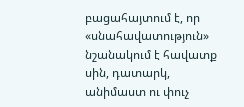բացահայտում է, որ «սնահավատություն» նշանակում է հավատք սին, դատարկ, անիմաստ ու փուչ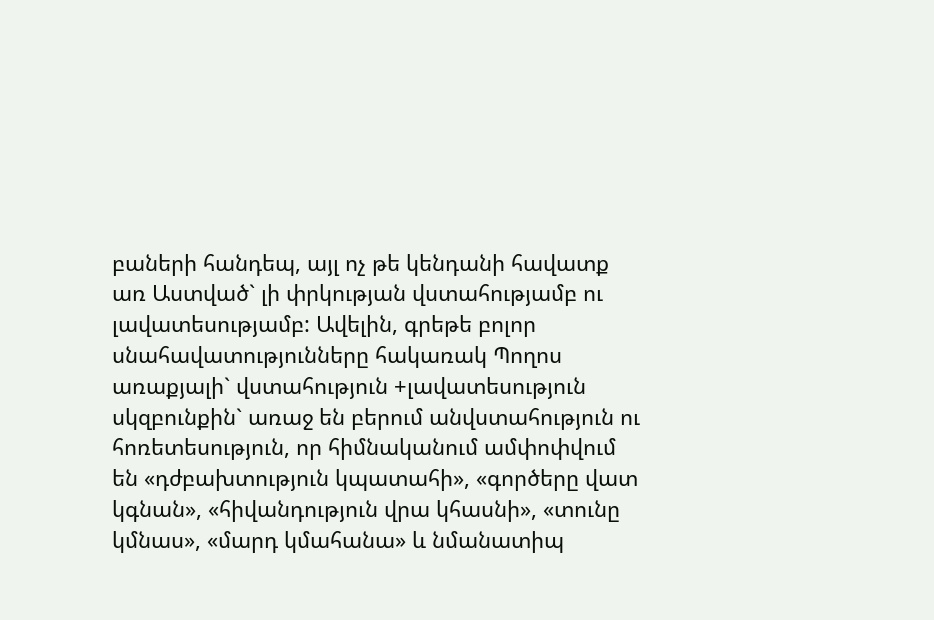բաների հանդեպ, այլ ոչ թե կենդանի հավատք առ Աստված` լի փրկության վստահությամբ ու լավատեսությամբ: Ավելին, գրեթե բոլոր սնահավատությունները հակառակ Պողոս առաքյալի` վստահություն +լավատեսություն սկզբունքին` առաջ են բերում անվստահություն ու հոռետեսություն, որ հիմնականում ամփոփվում են «դժբախտություն կպատահի», «գործերը վատ կգնան», «հիվանդություն վրա կհասնի», «տունը կմնաս», «մարդ կմահանա» և նմանատիպ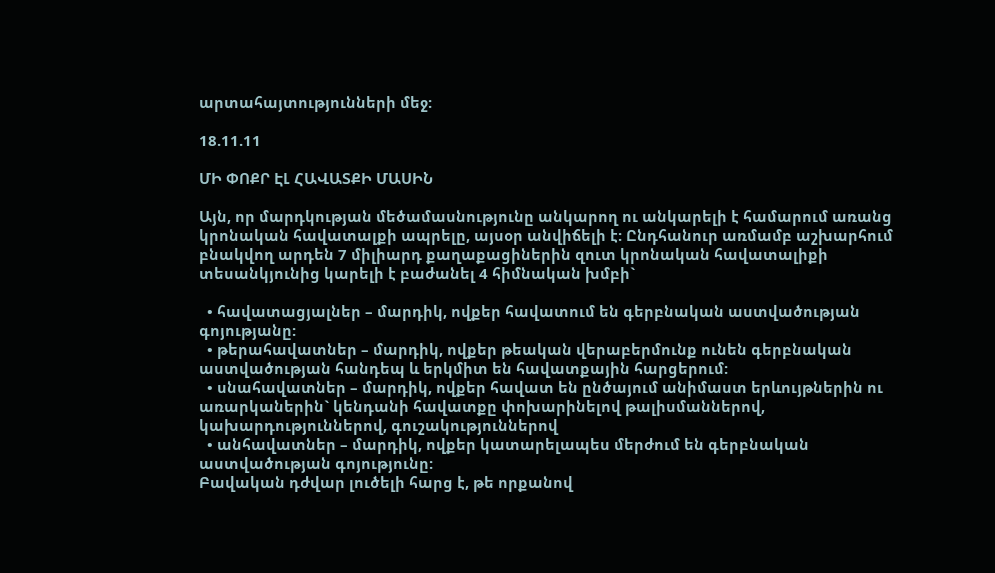արտահայտությունների մեջ:

18.11.11

ՄԻ ՓՈՔՐ ԷԼ ՀԱՎԱՏՔԻ ՄԱՍԻՆ

Այն, որ մարդկության մեծամասնությունը անկարող ու անկարելի է համարում առանց կրոնական հավատալքի ապրելը, այսօր անվիճելի է: Ընդհանուր առմամբ աշխարհում բնակվող արդեն 7 միլիարդ քաղաքացիներին զուտ կրոնական հավատալիքի տեսանկյունից կարելի է բաժանել 4 հիմնական խմբի`

  • հավատացյալներ – մարդիկ, ովքեր հավատում են գերբնական աստվածության գոյությանը:
  • թերահավատներ – մարդիկ, ովքեր թեական վերաբերմունք ունեն գերբնական աստվածության հանդեպ և երկմիտ են հավատքային հարցերում:
  • սնահավատներ – մարդիկ, ովքեր հավատ են ընծայում անիմաստ երևույթներին ու առարկաներին` կենդանի հավատքը փոխարինելով թալիսմաններով, կախարդություններով, գուշակություններով
  • անհավատներ – մարդիկ, ովքեր կատարելապես մերժում են գերբնական աստվածության գոյությունը:
Բավական դժվար լուծելի հարց է, թե որքանով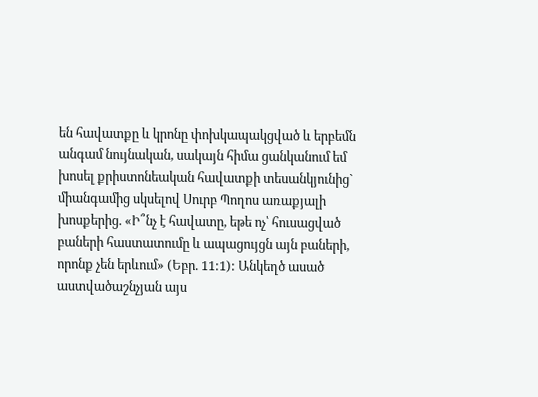են հավատքը և կրոնը փոխկապակցված և երբեմն անգամ նույնական, սակայն հիմա ցանկանում եմ խոսել քրիստոնեական հավատքի տեսանկյունից` միանգամից սկսելով Սուրբ Պողոս առաքյալի խոսքերից. «Ի՞նչ է հավատը, եթե ոչ՝ հուսացված բաների հաստատումը և ապացույցն այն բաների, որոնք չեն երևում» (Եբր. 11:1): Անկեղծ ասած աստվածաշնչյան այս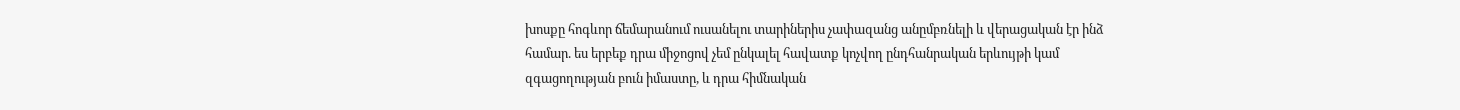խոսքը հոգևոր ճեմարանում ուսանելու տարիներիս չափազանց անըմբռնելի և վերացական էր ինձ համար. ես երբեք դրա միջոցով չեմ ընկալել հավատք կոչվող ընդհանրական երևույթի կամ զգացողության բուն իմաստը, և դրա հիմնական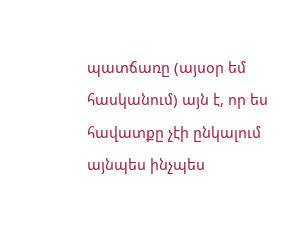պատճառը (այսօր եմ հասկանում) այն է, որ ես հավատքը չէի ընկալում այնպես ինչպես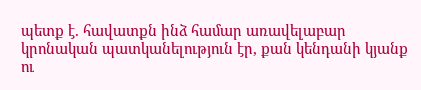պետք է. հավատքն ինձ համար առավելաբար կրոնական պատկանելություն էր, քան կենդանի կյանք ու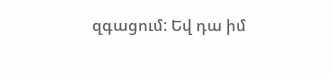զգացում: Եվ դա իմ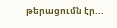թերացումն էր...